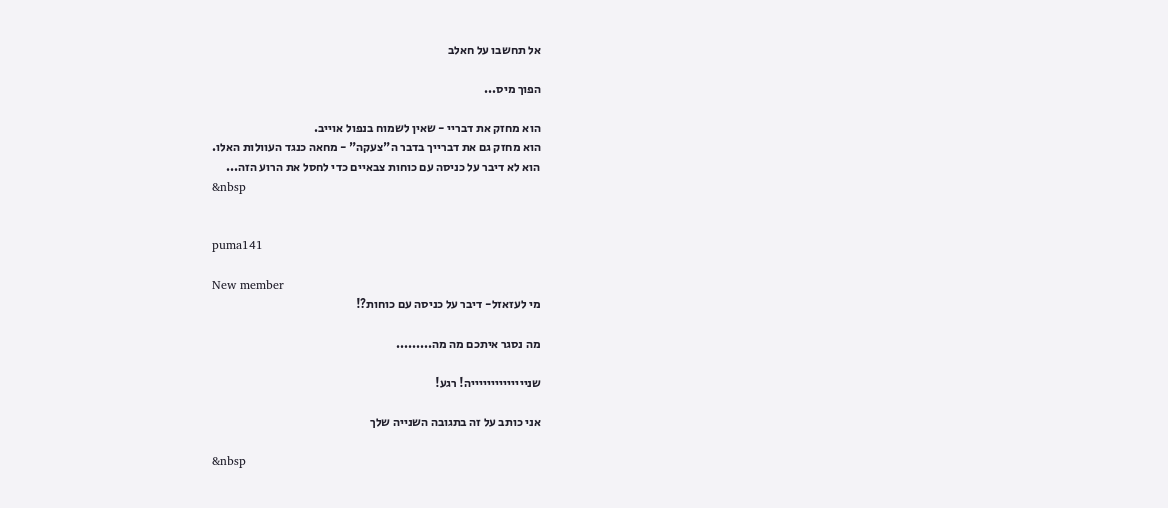אל תחשבו על חאלב

הפוך מיס...

הוא מחזק את דבריי - שאין לשמוח בנפול אוייב.
הוא מחזק גם את דברייך בדבר ה"צעקה" - מחאה כנגד העוולות האלו.
הוא לא דיבר על כניסה עם כוחות צבאיים כדי לחסל את הרוע הזה...
&nbsp


puma141

New member
מי לעזאזל- דיבר על כניסה עם כוחות?!

מה נסגר איתכם מה מה.........

שנייייייייייייייה! רגע!

אני כותב על זה בתגובה השנייה שלך

&nbsp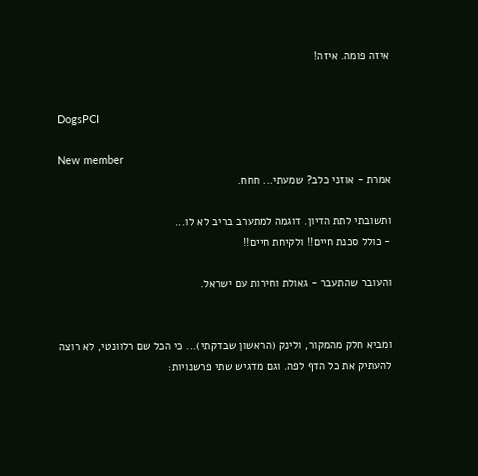איזה פומה. איזה!


DogsPCI

New member
אמרת - אוזני כלב? שמעתי... חחח.

ותשובתי לתת הדיון. דוגמה למתערב בריב לא לו...
- כולל סכנת חיים!! ולקיחת חיים!!

והעובר שהתעבר - גאולת וחירות עם ישראל.


ומביא חלק מהמקור, ולינק (הראשון שבדקתי)... כי הכל שם רלוונטי, לא רוצה להעתיק את כל הדף לפה. וגם מדגיש שתי פרשנויות: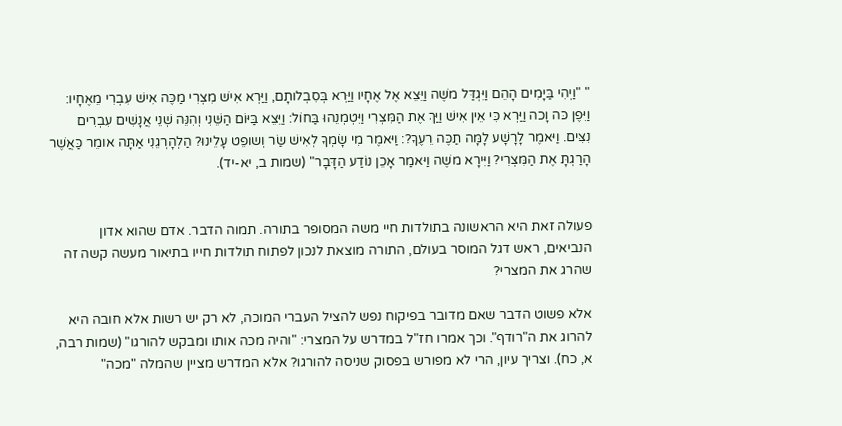" "וַיְהִי בַּיָּמִים הָהֵם וַיִּגְדַּל משֶׁה וַיֵּצֵא אֶל אֶחָיו וַיַּרְא בְּסִבְלותָם, וַיַּרְא אִישׁ מִצְרִי מַכֶּה אִישׁ עִבְרִי מֵאֶחָיו: וַיִּפֶן כּה וָכה וַיַּרְא כִּי אֵין אִישׁ וַיַּךְ אֶת הַמִּצְרִי וַיִּטְמְנֵהוּ בַּחוֹל: וַיֵּצֵא בַּיּוֹם הַשֵּׁנִי וְהִנֵּה שְׁנֵי אֲנָשִׁים עִבְרִים נִצִּים. וַיּאמֶר לָרָשָׁע לָמָּה תַכֶּה רֵעֶךָ?: וַיּאמֶר מִי שָׂמְךָ לְאִישׁ שַׂר וְשופֵט עָלֵינוּ? הַלְהָרְגֵנִי אַתָּה אומֵר כַּאֲשֶׁר הָרַגְתָּ אֶת הַמִּצְרִי? וַיִּירָא משֶׁה וַיּאמַר אָכֵן נוֹדַע הַדָּבָר" (שמות ב, יא-יד).


פעולה זאת היא הראשונה בתולדות חיי משה המסופר בתורה. תמוה הדבר. אדם שהוא אדון הנביאים, ראש דגל המוסר בעולם, התורה מוצאת לנכון לפתוח תולדות חייו בתיאור מעשה קשה זה שהרג את המצרי?

אלא פשוט הדבר שאם מדובר בפיקוח נפש להציל העברי המוכה, לא רק יש רשות אלא חובה היא להרוג את ה"רודף". וכך אמרו חז"ל במדרש על המצרי: "והיה מכה אותו ומבקש להורגו" (שמות רבה, א, כח). וצריך עיון, הרי לא מפורש בפסוק שניסה להורגו? אלא המדרש מציין שהמלה "מכה"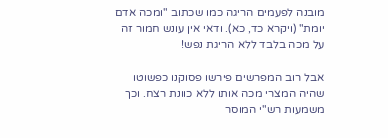מובנה לפעמים הריגה כמו שכתוב "ומכה אדם יומת" (ויקרא כד, כא). ודאי אין עונש חמור זה על מכה בלבד ללא הריגת נפש!

אבל רוב המפרשים פירשו פסוקנו כפשוטו שהיה המצרי מכה אותו ללא כוונת רצח. וכך משמעות רש"י המוסר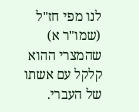לנו מפי חז"ל (שמו"ר א) שהמצרי ההוא קלקל עם אשתו של העברי.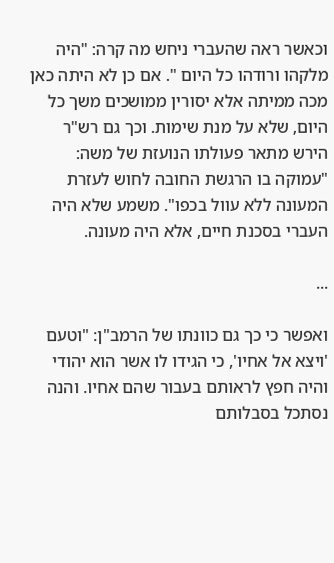וכאשר ראה שהעברי ניחש מה קרה: "היה מלקהו ורודהו כל היום ". אם כן לא היתה כאן מכה ממיתה אלא יסורין ממושכים משך כל היום, שלא על מנת שימות. וכך גם רש"ר הירש מתאר פעולתו הנועזת של משה: "עמוקה בו הרגשת החובה לחוש לעזרת המעונה ללא עוול בכפו". משמע שלא היה העברי בסכנת חיים, אלא היה מעונה.

...

ואפשר כי כך גם כוונתו של הרמב"ן: "וטעם 'ויצא אל אחיו', כי הגידו לו אשר הוא יהודי והיה חפץ לראותם בעבור שהם אחיו. והנה נסתכל בסבלותם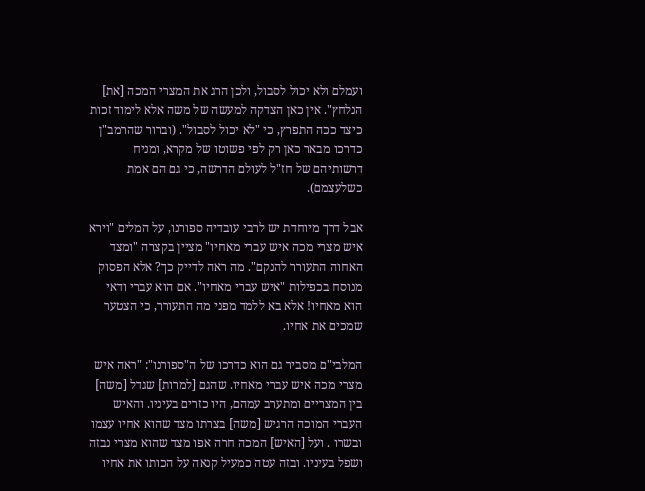ועמלם ולא יכול לסבול, ולכן הרג את המצרי המכה [את] הנלחץ". אין כאן הצדקה למעשה של משה אלא לימוד זכות כיצד ככה התפרץ, כי "לא יכול לסבול". (וברור שהרמב"ן כדרכו מבאר כאן רק לפי פשוטו של מקרא, ומניח דרשותיהם של חז"ל לעולם הדרשה, כי גם הם אמת כשלעצמם).

אבל דרך מיוחדת יש לרבי עובדיה ספורנו, על המלים "וירא איש מצרי מכה איש עברי מאחיו" מציין בקצרה "ומצד האחוה התעורר להנקם". מה ראה לדייק כך? אלא הפסוק מנוסח בכפילות "איש עברי מאחיו". אם הוא עברי ודאי הוא מאחיו! אלא בא ללמד מפני מה התעורר, כי הצטער שמכים את אחיו.

המלבי"ם מסביר גם הוא כדרכו של ה"ספורנו": "ראה איש מצרי מכה איש עברי מאחיו. שהגם [למרות] שגדל [משה] בין המצריים ומתערב עמהם, היו כזרים בעיניו. והאיש העברי המוכה הרגיש [משה] בצרתו מצד שהוא אחיו עצמו ובשרו . ועל [האיש] המכה חרה אפו מצד שהוא מצרי נבזה ושפל בעיניו. ובזה עטה כמעיל קנאה על הכותו את אחיו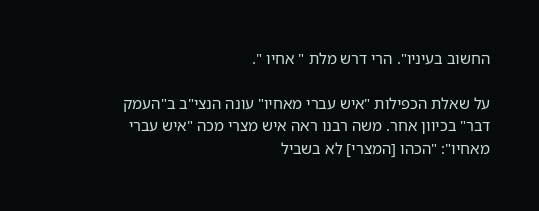החשוב בעיניו". הרי דרש מלת " אחיו ".

על שאלת הכפילות "איש עברי מאחיו" עונה הנצי"ב ב"העמק דבר" בכיוון אחר. משה רבנו ראה איש מצרי מכה "איש עברי מאחיו": "הכהו [המצרי] לא בשביל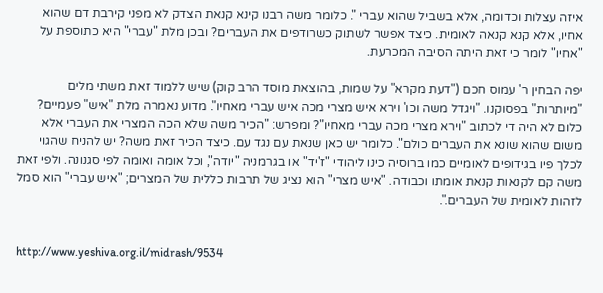איזה עצלות וכדומה, אלא בשביל שהוא עברי ". כלומר משה רבנו קינא קנאת הצדק לא מפני קירבת דם שהוא אחיו, אלא קנא קנאה לאומית. כיצד אפשר לשתוק כשרודפים את העברים? ובכן מלת "עברי" היא כתוספת על "אחיו" לומר כי זאת היתה הסיבה המכרעת.

יפה הבחין ר' עמוס חכם ("דעת מקרא" על שמות, בהוצאת מוסד הרב קוק) שיש ללמוד זאת משתי מלים "מיותרות" בפסוקנו. "ויגדל משה וכו' וירא איש מצרי מכה איש עברי מאחיו". מדוע נאמרה מלת "איש" פעמיים? כלום לא היה די לכתוב "וירא מצרי מכה עברי מאחיו"? ומפרש: "הכיר משה שלא הכה המצרי את העברי אלא משום שהוא שונא את העברים כולם". כלומר יש כאן שנאת עם נגד עם. כיצד הכיר זאת משה? יש להניח שהגוי לכלך פיו בגידופים לאומיים כמו ברוסיה כינו ליהודי "ז'יד" או בגרמניה "יודה", וכל אומה ואומה לפי סגנונה. ולפי זאת משה קם לקנאות קנאת אומתו וכבודה. "איש מצרי" הוא נציג של תרבות כללית של המצרים; "איש עברי" הוא סמל לזהות לאומית של העברים.".


http://www.yeshiva.org.il/midrash/9534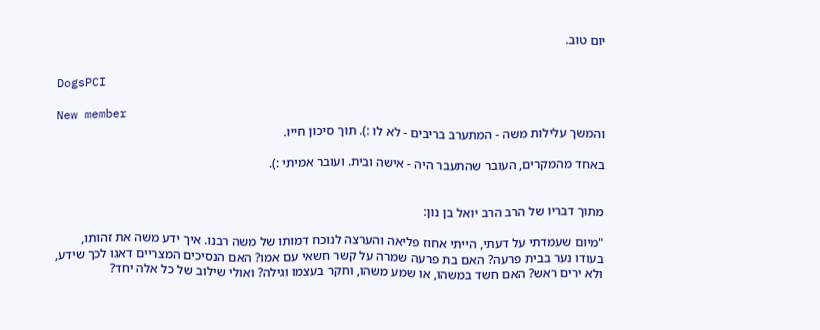יום טוב.


DogsPCI

New member
והמשך עלילות משה - המתערב בריבים - לא לו :). תוך סיכון חייו.

באחד מהמקרים, העובר שהתעבר היה - אישה ובית. ועובר אמיתי :).


מתוך דבריו של הרב הרב יואל בן נון:

"מיום שעמדתי על דעתי, הייתי אחוז פליאה והערצה לנוכח דמותו של משה רבנו. איך ידע משה את זהותו, בעודו נער בבית פרעה? האם בת פרעה שמרה על קשר חשאי עם אמו? האם הנסיכים המצריים דאגו לכך שידע, ולא ירים ראש? האם חשד במשהו, או שמע משהו, וחקר בעצמו וגילה? ואולי שילוב של כל אלה יחד?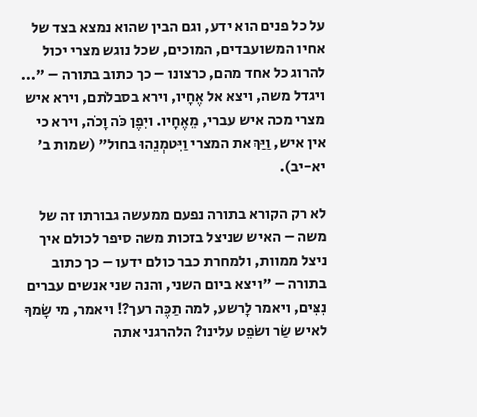על כל פנים הוא ידע, וגם הבין שהוא נמצא בצד של אחיו המשועבדים, המוכים, שכל נוגש מצרי יכול להרוג כל אחד מהם, כרצונו – כך כתוב בתורה – "... ויגדל משה, ויצא אל אֶחָיו, וירא בסבלֹתם, וירא איש מצרי מכה איש עברי, מֵאֶחָיו. ויִפֶן כֹּה וָכֹה, וירא כי אין איש, וַיַּךְ את המצרי וַיִּטמְנֵהוּ בחול" (שמות ב' יא-יב).

לא רק הקורא בתורה נפעם ממעשה גבורתו זה של משה – האיש שניצל בזכות משה סיפר לכולם איך ניצל ממוות, ולמחרת כבר כולם ידעו – כך כתוב בתורה – "ויצא ביום השני, והנה שני אנשים עברים נִצִּים, ויאמר לָרשע, למה תַכֶּה רעך?! ויאמר, מי שָׂמךָ לאיש שַׂר ושֹפֵט עלינו? הלהרגני אתה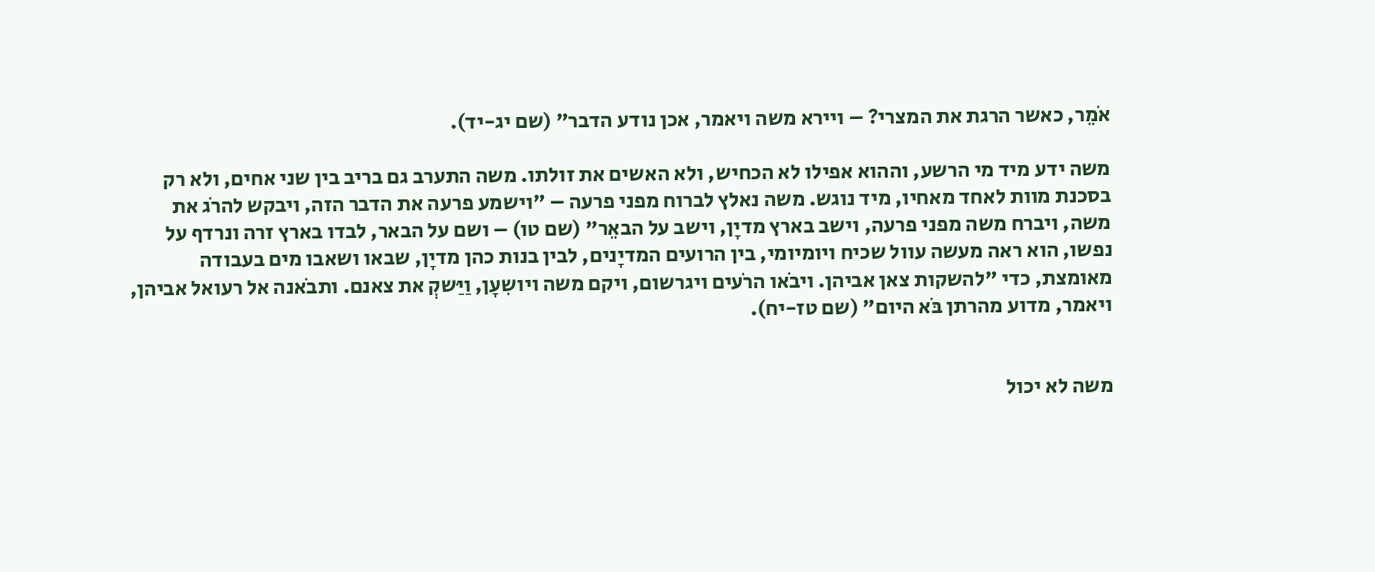אֹמֵר, כאשר הרגת את המצרי? – ויירא משה ויאמר, אכן נודע הדבר" (שם יג-יד).

משה ידע מיד מי הרשע, וההוא אפילו לא הכחיש, ולא האשים את זולתו. משה התערב גם בריב בין שני אחים, ולא רק בסכנת מוות לאחד מאחיו, מיד נוגש. משה נאלץ לברוח מפני פרעה – "וישמע פרעה את הדבר הזה, ויבקש להרֹג את משה, ויברח משה מפני פרעה, וישב בארץ מדיָן, וישב על הבאֵר" (שם טו) – ושם על הבאר, לבדו בארץ זרה ונרדף על נפשו, הוא ראה מעשה עוול שכיח ויומיומי, בין הרועים המדיָנים, לבין בנות כהן מדיָן, שבאו ושאבו מים בעבודה מאומצת, כדי "להשקות צאן אביהן. ויבֹאו הרֹעים ויגרשום, ויקם משה ויושִעָן, וַיַּשקְ את צאנם. ותבֹאנה אל רעואל אביהן, ויאמר, מדוע מהרתן בֹּא היום" (שם טז-יח).


משה לא יכול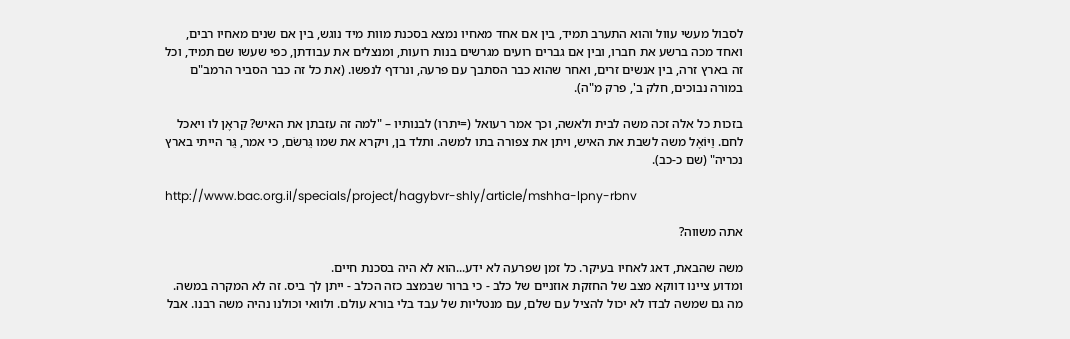לסבול מעשי עוול והוא התערב תמיד, בין אם אחד מאחיו נמצא בסכנת מוות מיד נוגש, בין אם שנים מאחיו רבים, ואחד מכה ברשע את חברו, ובין אם גברים רועים מגרשים בנות רועות, ומנצלים את עבודתן, כפי שעשו שם תמיד, וכל זה בארץ זרה, בין אנשים זרים, ואחר שהוא כבר הסתבך עם פרעה, ונרדף לנפשו. (את כל זה כבר הסביר הרמב"ם במורה נבוכים, חלק ב', פרק מ"ה).

בזכות כל אלה זכה משה לבית ולאשה, וכך אמר רעואל (=יתרו) לבנותיו – "למה זה עזבתן את האיש? קִראֶן לו ויאכל לחם. וַיּוֹאֶל משה לשבת את האיש, ויתן את צפורה בתו למשה. ותלד בן, ויקרא את שמו גֵּרשֹם, כי אמר, גֵּר הייתי בארץ נכריה" (שם כ-כב).

http://www.bac.org.il/specials/project/hagybvr-shly/article/mshha-lpny-rbnv

אתה משווה?

משה שהבאת, דאג לאחיו בעיקר. כל זמן שפרעה לא ידע...הוא לא היה בסכנת חיים.
ומדוע ציינו דווקא מצב של החזקת אוזניים של כלב - כי ברור שבמצב כזה הכלב - ייתן לך ביס. זה לא המקרה במשה. מה גם שמשה לבדו לא יכול להציל עם שלם, עם מנטליות של עבד בלי בורא עולם. ולוואי וכולנו נהיה משה רבנו. אבל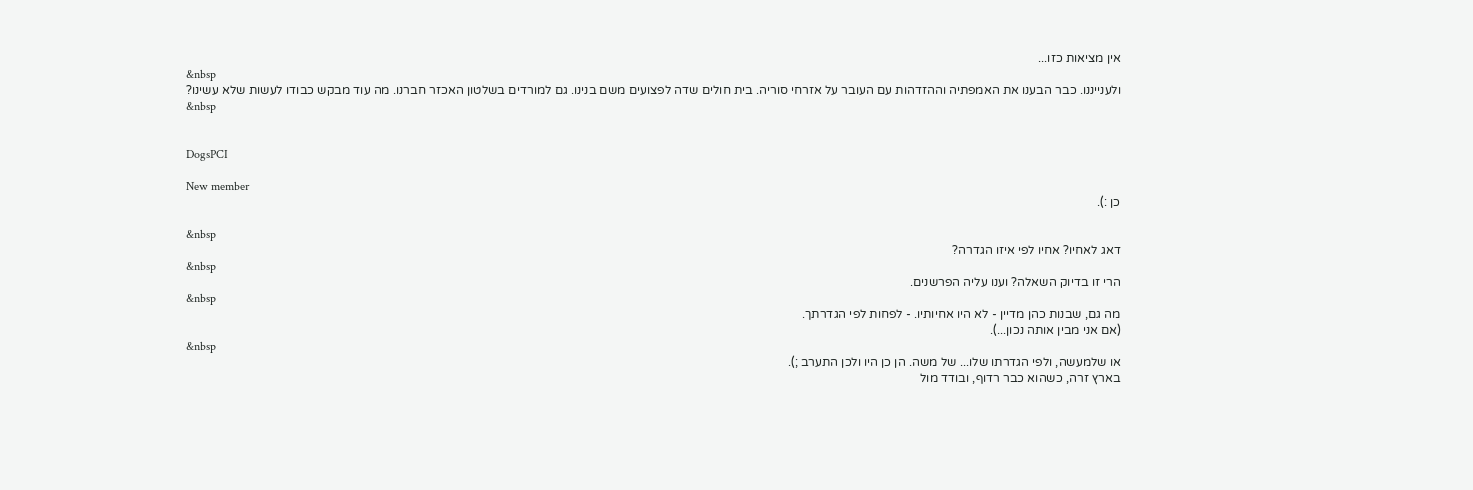אין מציאות כזו...
&nbsp
ולענייננו. כבר הבענו את האמפתיה וההזדהות עם העובר על אזרחי סוריה. בית חולים שדה לפצועים משם בנינו. גם למורדים בשלטון האכזר חברנו. מה עוד מבקש כבודו לעשות שלא עשינו?
&nbsp


DogsPCI

New member
כן :).

&nbsp
דאג לאחיו? אחיו לפי איזו הגדרה?
&nbsp
הרי זו בדיוק השאלה? וענו עליה הפרשנים.
&nbsp
מה גם, שבנות כהן מדיין - לא היו אחיותיו. - לפחות לפי הגדרתך.
(אם אני מבין אותה נכון...).
&nbsp
או שלמעשה, ולפי הגדרתו שלו... של משה. הן כן היו ולכן התערב ;).
בארץ זרה, כשהוא כבר רדוף, ובודד מול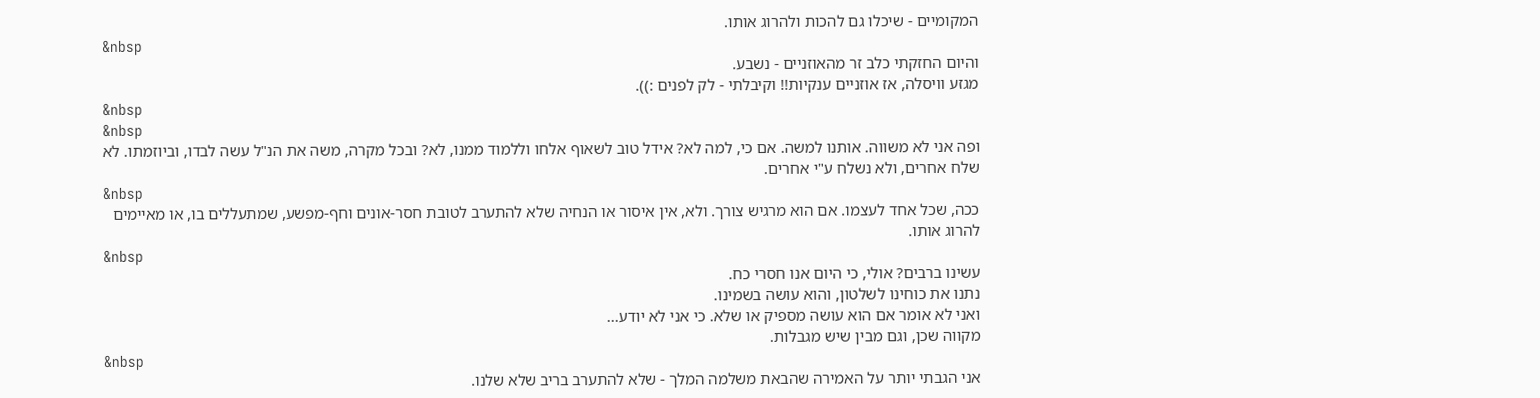המקומיים - שיכלו גם להכות ולהרוג אותו.
&nbsp
והיום החזקתי כלב זר מהאוזניים - נשבע.
מגזע וויסלה, אז אוזניים ענקיות!! וקיבלתי - לק לפנים :)).
&nbsp
&nbsp
ופה אני לא משווה. אותנו למשה. אם כי, למה לא? אידל טוב לשאוף אלחו וללמוד ממנו, לא? ובכל מקרה, משה את הנ"ל עשה לבדו, וביוזמתו. לא שלח אחרים, ולא נשלח ע"י אחרים.
&nbsp
ככה, שכל אחד לעצמו. אם הוא מרגיש צורך. ולא, אין איסור או הנחיה שלא להתערב לטובת חסר-אונים וחף-מפשע, שמתעללים בו, או מאיימים להרוג אותו.
&nbsp
עשינו ברבים? אולי, כי היום אנו חסרי כח.
נתנו את כוחינו לשלטון, והוא עושה בשמינו.
ואני לא אומר אם הוא עושה מספיק או שלא. כי אני לא יודע...
מקווה שכן, וגם מבין שיש מגבלות.
&nbsp
אני הגבתי יותר על האמירה שהבאת משלמה המלך - שלא להתערב בריב שלא שלנו.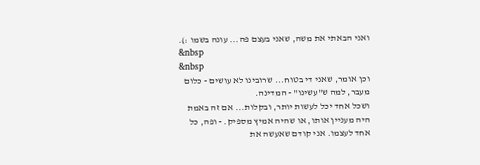ואני הבאתי את משה, שאני בעצם פה... עונה בשמו :).
&nbsp
&nbsp
וכן אומר, שאני די בטוח... שרובינו לא עושים - כלום מעבר, למה ש"עשינו" - המדינה.
ושכל אחד יכל לעשות יותר, ובקלות... אם זה באמת היה מעניין אותו, או שהיה אמיץ מספיק. - ופה, כל אחד לעצמו. אני קודם שאעשה את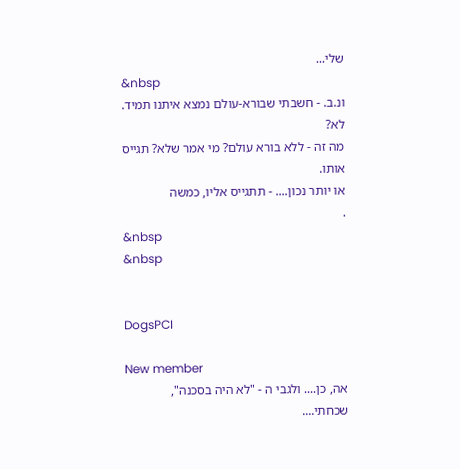שלי...
&nbsp
ונ.ב. - חשבתי שבורא-עולם נמצא איתנו תמיד. לא?
מה זה - ללא בורא עולם? מי אמר שלא? תגייס אותו.
או יותר נכון.... - תתגייס אליו, כמשה
.
&nbsp
&nbsp


DogsPCI

New member
אה, כן.... ולגבי ה - "לא היה בסכנה", שכחתי....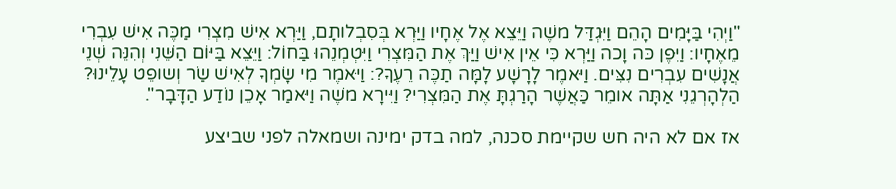"וַיְהִי בַּיָּמִים הָהֵם וַיִּגְדַּל משֶׁה וַיֵּצֵא אֶל אֶחָיו וַיַּרְא בְּסִבְלותָם, וַיַּרְא אִישׁ מִצְרִי מַכֶּה אִישׁ עִבְרִי מֵאֶחָיו: וַיִּפֶן כּה וָכה וַיַּרְא כִּי אֵין אִישׁ וַיַּךְ אֶת הַמִּצְרִי וַיִּטְמְנֵהוּ בַּחוֹל: וַיֵּצֵא בַּיּוֹם הַשֵּׁנִי וְהִנֵּה שְׁנֵי אֲנָשִׁים עִבְרִים נִצִּים. וַיּאמֶר לָרָשָׁע לָמָּה תַכֶּה רֵעֶךָ?: וַיּאמֶר מִי שָׂמְךָ לְאִישׁ שַׂר וְשופֵט עָלֵינוּ? הַלְהָרְגֵנִי אַתָּה אומֵר כַּאֲשֶׁר הָרַגְתָּ אֶת הַמִּצְרִי? וַיִּירָא משֶׁה וַיּאמַר אָכֵן נוֹדַע הַדָּבָר".

אז אם לא היה חש שקיימת סכנה, למה בדק ימינה ושמאלה לפני שביצע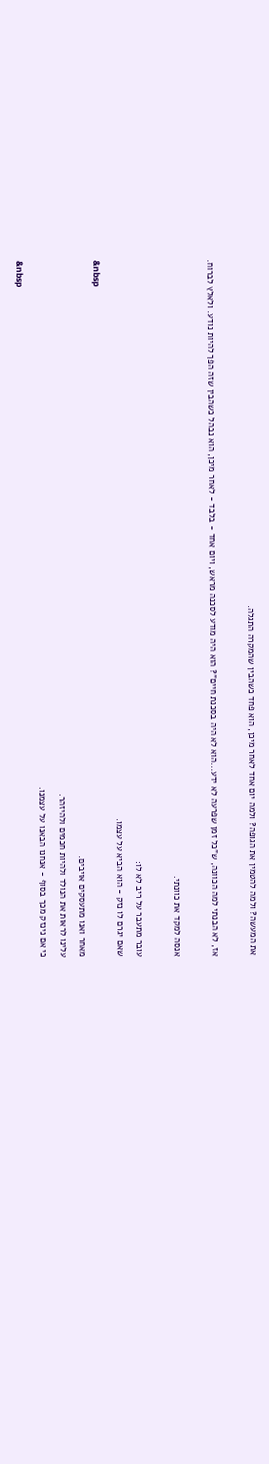את המעשה? ולמה להטמין את הגופה? ולמה יום אחד לאחר מיכן, הוא פחד כשהבין שהמקרה התגלה.

אז, לא הבנתי למה הכוונה, ש"כל זמן שפרעה לא ידע...הוא לא היה בסכנת חיים"? הוא היה מודע לסכנה מראש, ויום אחד - בלבד - לאחר מיכן, הוא נבהל כשהבין שזה הפך להיות נודע. ולאלץ לברוח.

אנסה למקד את כוונתי.

עובר מתעבר על ריב לא לו:
שאם יגרם לו נזק - הוא הביא על עצמו.
&nbsp
מאחר ואנו מתעסקים אויבים.
עלינו לראות את הנולד ולהיות חכמים ולהיזהר.
כי אם נינזק מכך בסוף - אנחנו הבאנו על עצמנו.
&nbsp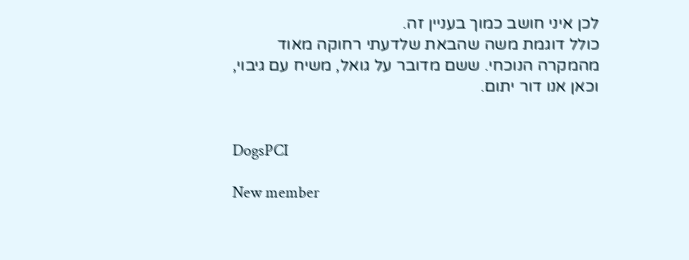לכן איני חושב כמוך בעניין זה.
כולל דוגמת משה שהבאת שלדעתי רחוקה מאוד
מהמקרה הנוכחי. ששם מדובר על גואל, משיח עם גיבוי, וכאן אנו דור יתום.


DogsPCI

New member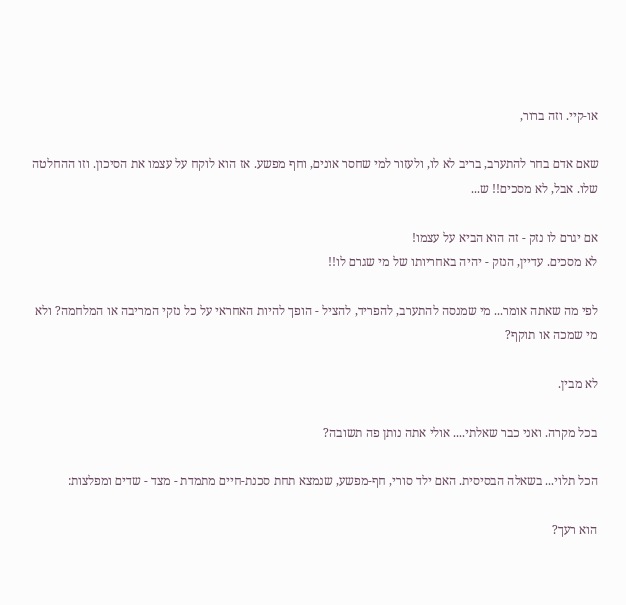או-קיי. וזה ברור,

שאם אדם בחר להתערב, בריב לא לו, ולעזור למי שחסר אונים, וחף מפשע. אז הוא לוקח על עצמו את הסיכון. וזו ההחלטה שלו. אבל, לא מסכים!! ש...

אם יגרם לו נזק - זה הוא הביא על עצמו!
לא מסכים. עדיין, הנזק - יהיה באחריותו של מי שגרם לו!!

לפי מה שאתה אומר... מי שמנסה להתערב, להפריד, להציל - הופך להיות האחראי על כל נזקי המריבה או המלחמה? ולא מי שמכה או תוקף?

לא מבין.

בכל מקרה. ואני כבר שאלתי.... אולי אתה נותן פה תשובה?

הכל תלוי... בשאלה הבסיסית. האם ילד סורי, חף-מפשע, שנמצא תחת סכנת-חיים מתמדת - מצד - שדים ומפלצות:

הוא רעך?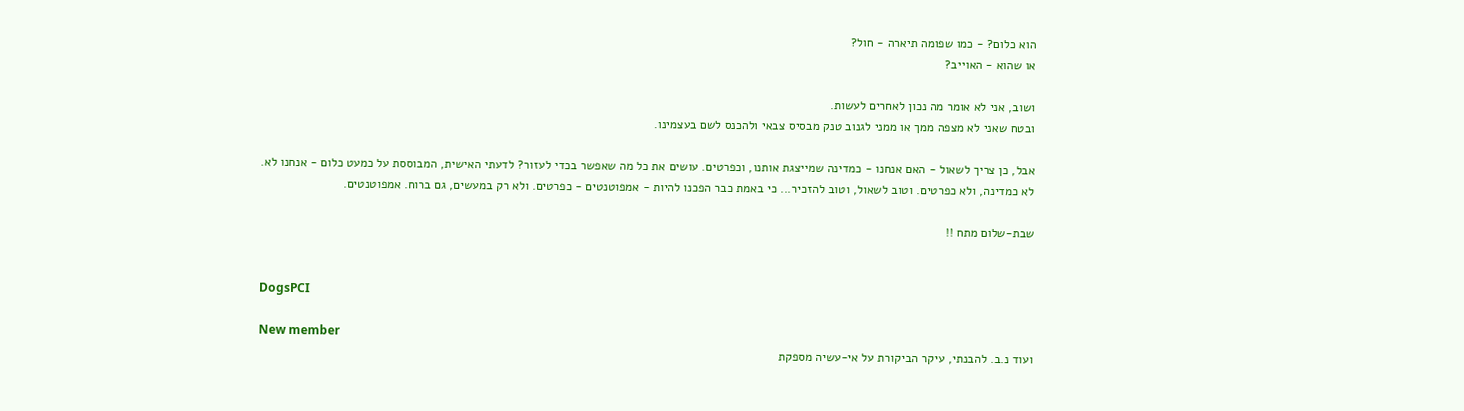הוא כלום? - כמו שפומה תיארה - חול?
או שהוא - האוייב?

ושוב, אני לא אומר מה נכון לאחרים לעשות.
ובטח שאני לא מצפה ממך או ממני לגנוב טנק מבסיס צבאי ולהכנס לשם בעצמינו.

אבל, כן צריך לשאול - האם אנחנו - כמדינה שמייצגת אותנו, וכפרטים. עושים את כל מה שאפשר בכדי לעזור? לדעתי האישית, המבוססת על כמעט כלום - אנחנו לא. לא כמדינה, ולא כפרטים. וטוב לשאול, וטוב להזכיר... כי באמת כבר הפכנו להיות - אמפוטנטים - כפרטים. ולא רק במעשים, גם ברוח. אמפוטנטים.

שבת-שלום מתח !!


DogsPCI

New member
ועוד נ.ב. להבנתי, עיקר הביקורת על אי-עשיה מספקת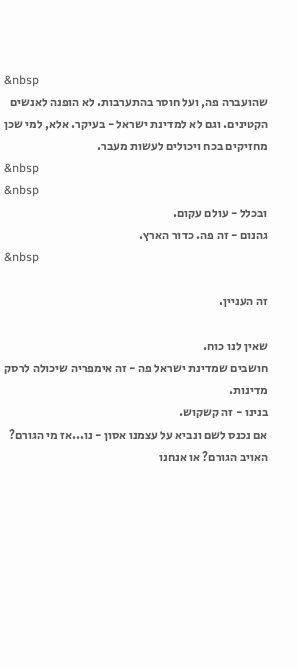&nbsp
שהועברה פה, ועל חוסר בהתערבות. לא הופנה לאנשים הקטינים. וגם לא למדינת ישראל - בעיקר. אלא, למי שכן מחזיקים בכח ויכולים לעשות מעבר.
&nbsp
&nbsp
ובכלל - עולם עקום.
גהנום - זה פה. כדור הארץ.
&nbsp

זה העניין.

שאין לנו כוח.
חושבים שמדינת ישראל פה - זה אימפריה שיכולה לרסק מדינות.
בנינו - זה קשקוש.
אם נכנס לשם ונביא על עצמנו אסון - נו...אז מי הגורם? האויב הגורם? או אנחנו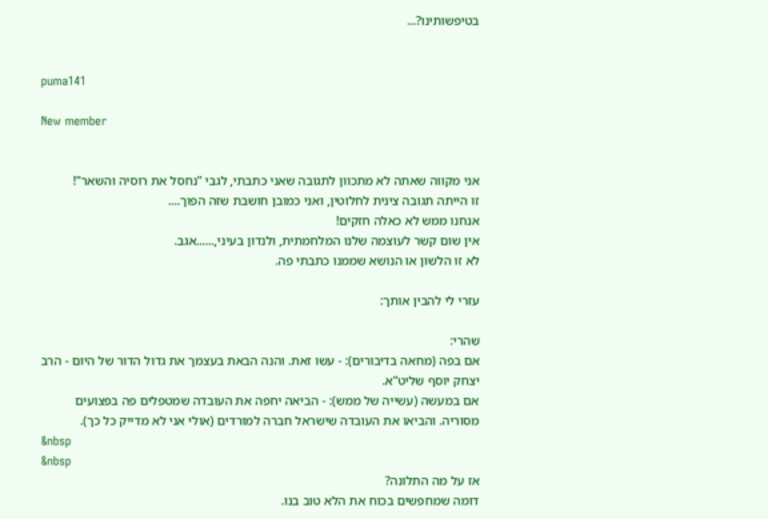בטיפשותינו?...


puma141

New member


אני מקווה שאתה לא מתכוון לתגובה שאני כתבתי, לגבי "נחסל את רוסיה והשאר"!
זו הייתה תגובה צינית לחלוטין, ואני כמובן חושבת שזה הפוך....
אנחנו ממש לא כאלה חזקים!
אין שום קשר לעוצמה שלנו המלחמתית, ולנדון בעיני,......אגב.
לא זו הלשון או הנושא שממנו כתבתי פה.

עזרי לי להבין אותך:

שהרי:
אם בפה (מחאה בדיבורים): - עשו זאת. והנה הבאת בעצמך את גדול הדור של היום - הרב יצחק יוסף שליט"א.
אם במעשה (עשייה של ממש): - הביאה יחפה את העובדה שמטפלים פה בפצועים מסוריה. והביאו את העובדה שישראל חברה למורדים (אולי אני לא מדייק כל כך).
&nbsp
&nbsp
אז על מה התלונה?
דומה שמחפשים בכוח את הלא טוב בנו.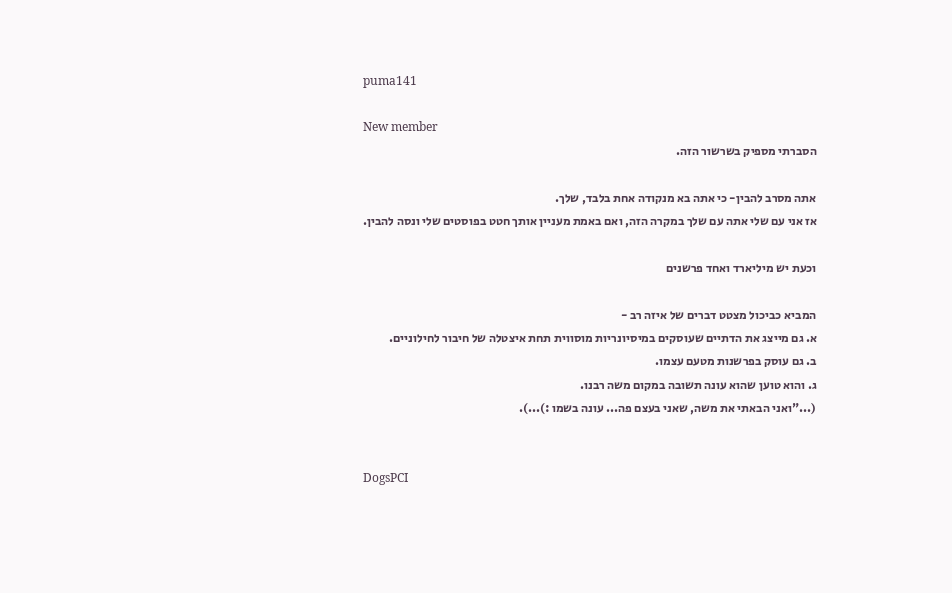puma141

New member
הסברתי מספיק בשרשור הזה.

אתה מסרב להבין- כי אתה בא מנקודה אחת בלבד, שלך.
אז אני עם שלי אתה עם שלך במקרה הזה, ואם באמת מעניין אותך חטט בפוסטים שלי ונסה להבין.

וכעת יש מיליארד ואחד פרשנים

המביא כביכול מצטט דברים של איזה רב -
א. גם מייצג את הדתיים שעוסקים במיסיונריות מוסווית תחת איצטלה של חיבור לחילוניים.
ב. גם עוסק בפרשנות מטעם עצמו.
ג. והוא טוען שהוא עונה תשובה במקום משה רבנו.
(..."ואני הבאתי את משה, שאני בעצם פה... עונה בשמו :)...).


DogsPCI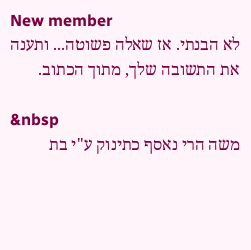New member
לא הבנתי. אז שאלה פשוטה... ותענה את התשובה שלך, מתוך הכתוב.

&nbsp
משה הרי נאסף כתינוק ע"י בת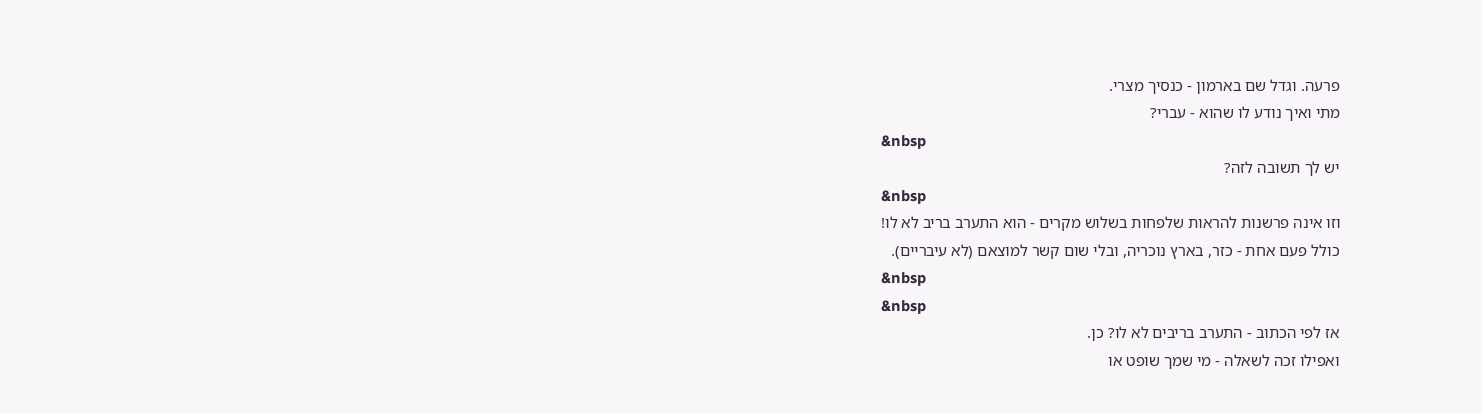פרעה. וגדל שם בארמון - כנסיך מצרי.
מתי ואיך נודע לו שהוא - עברי?
&nbsp
יש לך תשובה לזה?
&nbsp
וזו אינה פרשנות להראות שלפחות בשלוש מקרים - הוא התערב בריב לא לו!
כולל פעם אחת - כזר, בארץ נוכריה, ובלי שום קשר למוצאם (לא עיבריים).
&nbsp
&nbsp
אז לפי הכתוב - התערב בריבים לא לו? כן.
ואפילו זכה לשאלה - מי שמך שופט או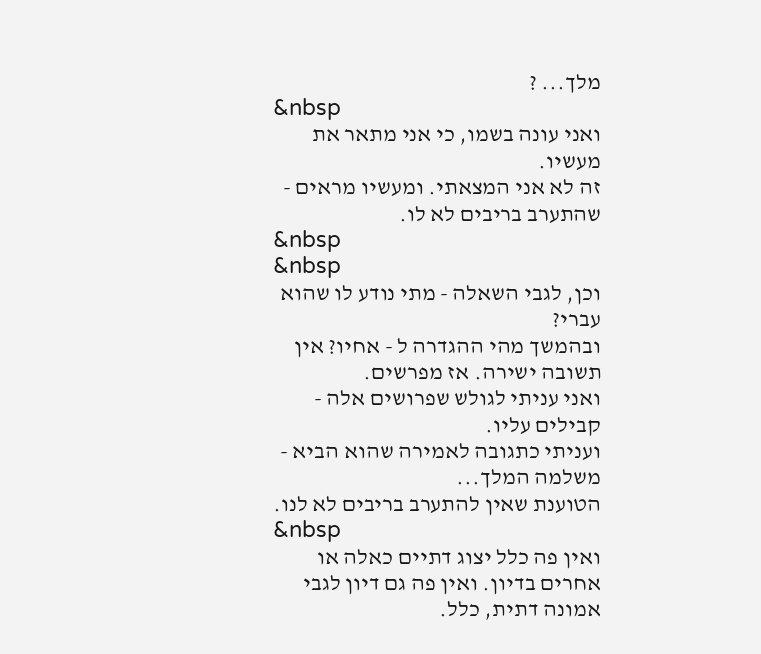מלך... ?
&nbsp
ואני עונה בשמו, כי אני מתאר את מעשיו.
זה לא אני המצאתי. ומעשיו מראים - שהתערב בריבים לא לו.
&nbsp
&nbsp
וכן, לגבי השאלה - מתי נודע לו שהוא עברי?
ובהמשך מהי ההגדרה ל - אחיו? אין תשובה ישירה. אז מפרשים.
ואני עניתי לגולש שפרושים אלה - קבילים עליו.
ועניתי כתגובה לאמירה שהוא הביא - משלמה המלך...
הטוענת שאין להתערב בריבים לא לנו.
&nbsp
ואין פה כלל יצוג דתיים כאלה או אחרים בדיון. ואין פה גם דיון לגבי אמונה דתית, כלל.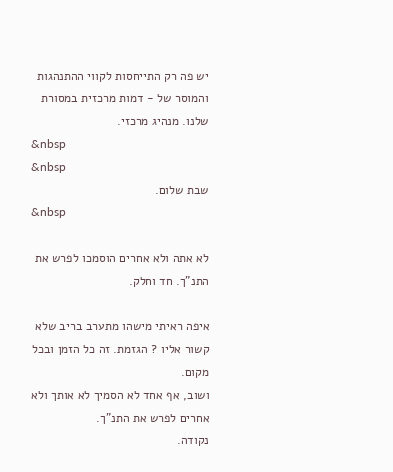יש פה רק התייחסות לקווי ההתנהגות והמוסר של - דמות מרכזית במסורת שלנו. מנהיג מרכזי.
&nbsp
&nbsp
שבת שלום.
&nbsp

לא אתה ולא אחרים הוסמכו לפרש את התנ"ך. חד וחלק.

איפה ראיתי מישהו מתערב בריב שלא קשור אליו ? הגזמת. זה כל הזמן ובכל מקום.
ושוב, אף אחד לא הסמיך לא אותך ולא אחרים לפרש את התנ"ך.
נקודה.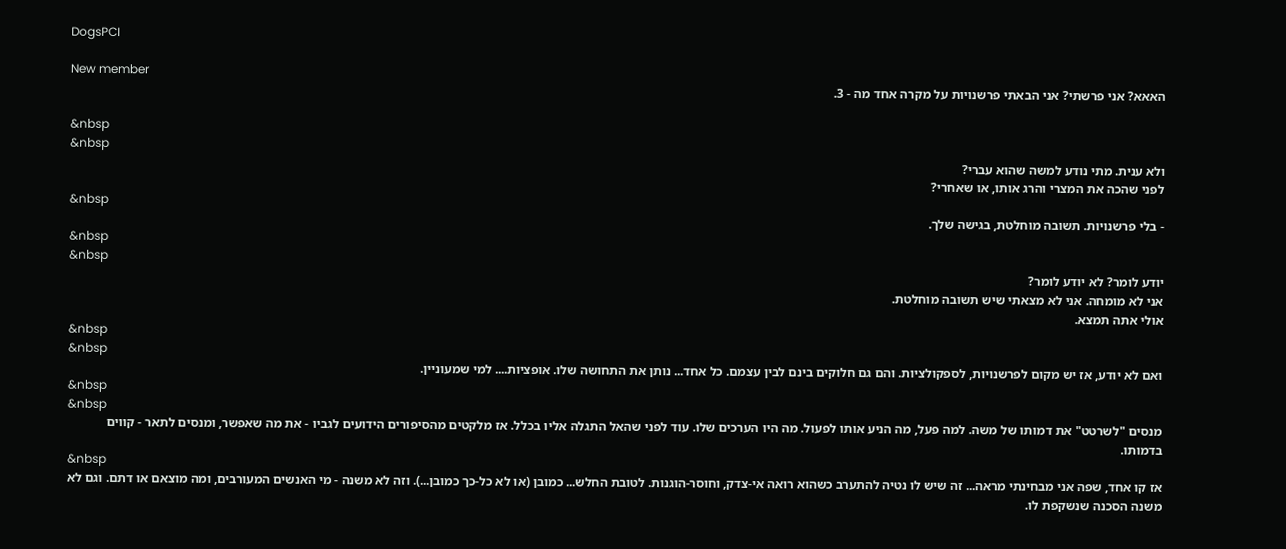DogsPCI

New member
האאא? אני פרשתי? אני הבאתי פרשנויות על מקרה אחד מה - 3.

&nbsp
&nbsp
ולא ענית. מתי נודע למשה שהוא עברי?
לפני שהכה את המצרי והרג אותו, או שאחרי?
&nbsp
- בלי פרשנויות. תשובה מוחלטת, בגישה שלך.
&nbsp
&nbsp
יודע לומר? לא יודע לומר?
אני לא מומחה. אני לא מצאתי שיש תשובה מוחלטת.
אולי אתה תמצא.
&nbsp
&nbsp
ואם לא יודע, אז יש מקום לפרשנויות, לספקולציות. והם גם חלוקים בינם לבין עצמם. כל אחד... נותן את התחושה שלו. אופציות.... למי שמעוניין.
&nbsp
&nbsp
מנסים "לשרטט" את דמותו של משה. למה פעל, מה הניע אותו לפעול. מה היו הערכים שלו. עוד לפני שהאל התגלה אליו בכלל. אז מלקטים מהסיפורים הידועים לגביו - את מה שאפשר, ומנסים לתאר - קווים בדמותו.
&nbsp
אז קו אחד, שפה אני מבחינתי מראה... זה שיש לו נטיה להתערב כשהוא רואה אי-צדק, וחוסר-הוגנות. לטובת החלש... כמובן (או לא כל-כך כמובן...). וזה לא משנה - מי האנשים המעורבים, ומה מוצאם או דתם. וגם לא משנה הסכנה שנשקפת לו.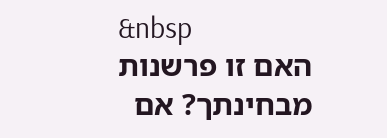&nbsp
האם זו פרשנות מבחינתך? אם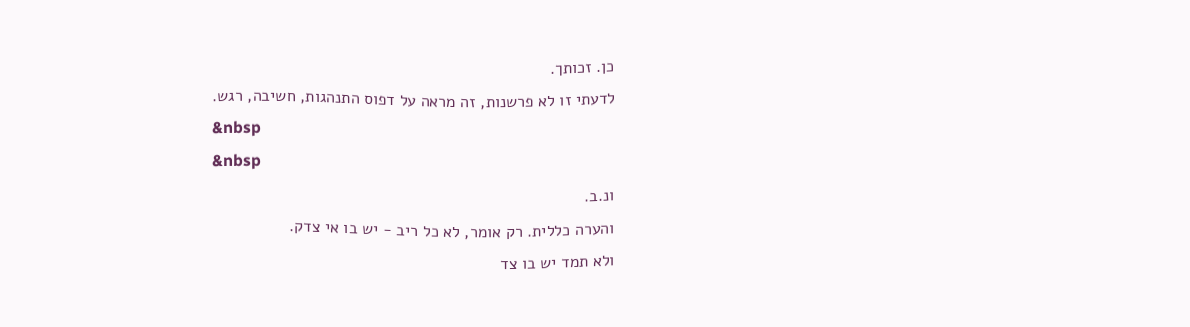כן. זכותך.
לדעתי זו לא פרשנות, זה מראה על דפוס התנהגות, חשיבה, רגש.
&nbsp
&nbsp
ונ.ב.
והערה כללית. רק אומר, לא כל ריב - יש בו אי צדק.
ולא תמד יש בו צד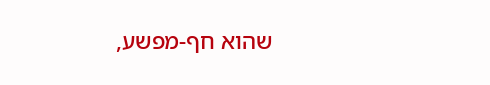שהוא חף-מפשע,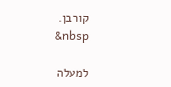קורבן.
&nbsp

למעלה